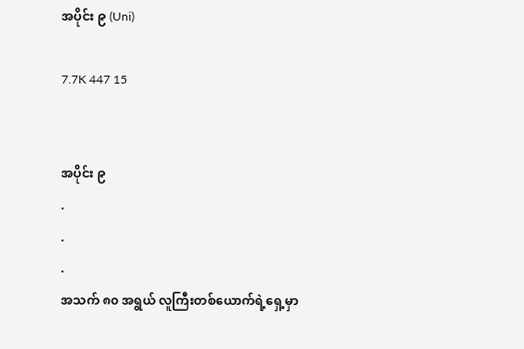အပိုင်း ၉ (Uni)

7.7K 447 15


အပိုင်း ၉
.
.
.
အသက် ၈၀ အရွယ် လူကြီးတစ်ယောက်ရဲ့ရှေ့မှာ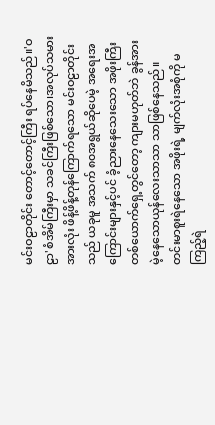မင်းဝဠာတိုင်း တောင့်တောင့်ကြီး ရပ်နေမိသည်။'ဝဠာ'စံအိမ်ကြီးမှာ သခင်ကြီးဖြစ်သော၊အလုပ်သမားအားလုံး ဖိန့်ဖိန့်တုန်ကြောက်ရသော မင်းဝဠာတိုင်းသည် ယခုမူ အသက် ၈၀အရွယ်ဆိုပေမဲ့ အရေးအကြောင်းများနှင့်ပင် ခံ့ညားနေသေးသော အဖိုးကြီးတစ်ယောက်ရှေ့တွင်တော့ ကျားမဟုတ်ဘဲ ခွန်အားမဲ့နေသောယုန်လေးသာသာ သာဖြစ်နေသည်။
တင်းမာစူးရဲနေသော အဖိုးရဲ့ မျက်လုံးအစုံကို မကြည့်ရဲ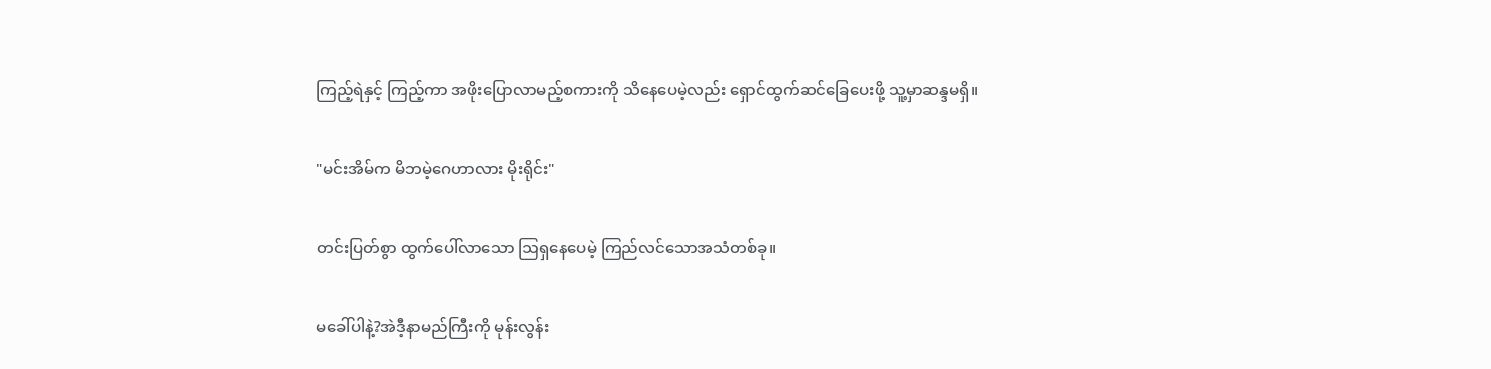ကြည့်ရဲနှင့် ကြည့်ကာ အဖိုးပြောလာမည့်စကားကို သိနေပေမဲ့လည်း ရှောင်ထွက်ဆင်ခြေပေးဖို့ သူ့မှာဆန္ဒမရှိ။

"မင်းအိမ်က မိဘမဲ့ဂေဟာလား မိုးရိုင်း"

တင်းပြတ်စွာ ထွက်ပေါ်လာသော ဩရှနေပေမဲ့ ကြည်လင်သောအသံတစ်ခု။

မခေါ်ပါနဲ့?အဲဒီ့နာမည်ကြီးကို မုန်းလွန်း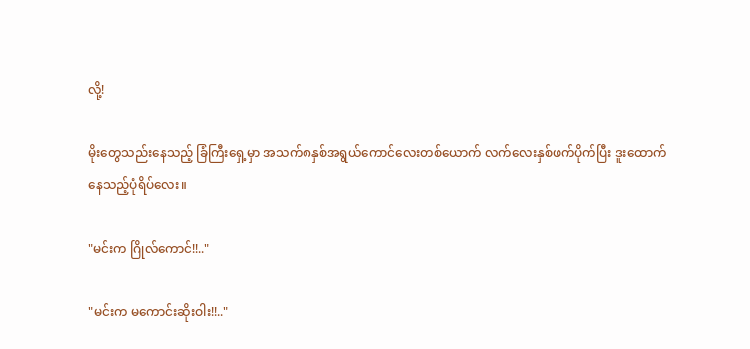လို့!

မိုးတွေသည်းနေသည့် ခြံကြီးရှေ့မှာ အသက်၈နှစ်အရွယ်ကောင်လေးတစ်ယောက် လက်လေးနှစ်ဖက်ပိုက်ပြီး ဒူးထောက်နေသည့်ပုံရိပ်လေး။

"မင်းက ဂြိုလ်ကောင်!!.."

"မင်းက မကောင်းဆိုးဝါး!!.."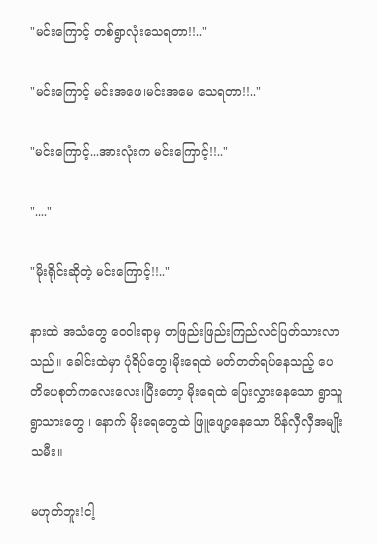"မင်းကြောင့် တစ်ရွာလုံးသေရတာ!!.."

"မင်းကြောင့် မင်းအဖေ၊မင်းအမေ သေရတာ!!.."

"မင်းကြောင့်...အားလုံးက မင်းကြောင့်!!.."

"...."

"မိုးရိုင်းဆိုတဲ့ မင်းကြောင့်!!.."

နားထဲ အသံတွေ ဝေဝါးရာမှ တဖြည်းဖြည်းကြည်လင်ပြတ်သားလာသည်။ ခေါင်းထဲမှာ ပုံရိပ်တွေ၊မိုးရေထဲ မတ်တတ်ရပ်နေသည့် ပေတိပေစုတ်ကလေးလေး၊ပြီးတော့ မိုးရေထဲ ပြေးလွှားနေသော ရွာသူရွာသားတွေ ၊ နောက် မိုးရေတွေထဲ ဖြူဖျော့နေသော ပိန်လှီလှီအမျိုးသမီး။

မဟုတ်ဘူး!ငါ့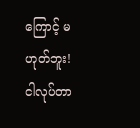ကြောင့် မဟုတ်ဘူး!
ငါလုပ်တာ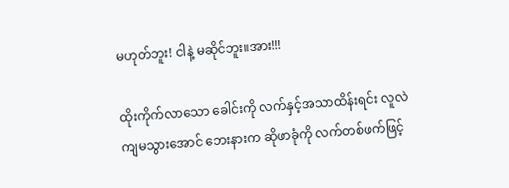မဟုတ်ဘူး! ငါနဲ့ မဆိုင်ဘူး။အား!!!

ထိုးကိုက်လာသော ခေါင်းကို လက်နှင့်အသာထိန်းရင်း လူလဲကျမသွားအောင် ဘေးနားက ဆိုဖာခုံကို လက်တစ်ဖက်ဖြင့်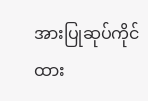အားပြုဆုပ်ကိုင်ထား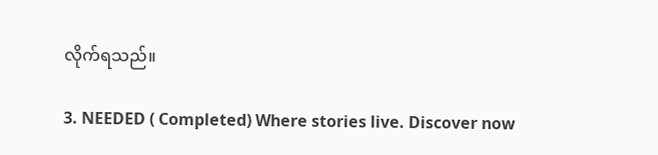လိုက်ရသည်။

3. NEEDED ( Completed) Where stories live. Discover now